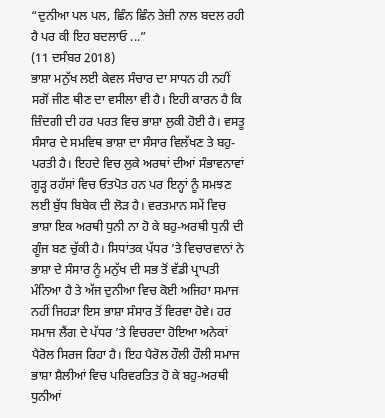“ਦੁਨੀਆ ਪਲ ਪਲ, ਛਿੰਨ ਛਿੰਨ ਤੇਜ਼ੀ ਨਾਲ ਬਦਲ ਰਹੀ ਹੈ ਪਰ ਕੀ ਇਹ ਬਦਲਾਓ ...”
(11 ਦਸੰਬਰ 2018)
ਭਾਸ਼ਾ ਮਨੁੱਖ ਲਈ ਕੇਵਲ ਸੰਚਾਰ ਦਾ ਸਾਧਨ ਹੀ ਨਹੀਂ ਸਗੋਂ ਜੀਣ ਥੀਣ ਦਾ ਵਸੀਲਾ ਵੀ ਹੈ। ਇਹੀ ਕਾਰਨ ਹੈ ਕਿ ਜ਼ਿੰਦਗੀ ਦੀ ਹਰ ਪਰਤ ਵਿਚ ਭਾਸ਼ਾ ਲੁਕੀ ਹੋਈ ਹੈ। ਵਸਤੂ ਸੰਸਾਰ ਦੇ ਸਮਵਿਥ ਭਾਸ਼ਾ ਦਾ ਸੰਸਾਰ ਵਿਲੱਖਣ ਤੇ ਬਹੁ-ਪਰਤੀ ਹੈ। ਇਹਦੇ ਵਿਚ ਲੁਕੇ ਅਰਥਾਂ ਦੀਆਂ ਸੰਭਾਵਨਾਵਾਂ ਗੂੜ੍ਹ ਰਹੱਸਾਂ ਵਿਚ ਓਤਪੋਤ ਹਨ ਪਰ ਇਨ੍ਹਾਂ ਨੂੰ ਸਮਝਣ ਲਈ ਬੁੱਧ ਬਿਬੇਕ ਦੀ ਲੋੜ ਹੈ। ਵਰਤਮਾਨ ਸਮੇਂ ਵਿਚ ਭਾਸ਼ਾ ਇਕ ਅਰਥੀ ਧੁਨੀ ਨਾ ਹੋ ਕੇ ਬਹੁ-ਅਰਥੀ ਧੁਨੀ ਦੀ ਗੂੰਜ ਬਣ ਚੁੱਕੀ ਹੈ। ਸਿਧਾਂਤਕ ਪੱਧਰ ’ਤੇ ਵਿਚਾਰਵਾਨਾਂ ਨੇ ਭਾਸ਼ਾ ਦੇ ਸੰਸਾਰ ਨੂੰ ਮਨੁੱਖ ਦੀ ਸਭ ਤੋਂ ਵੱਡੀ ਪ੍ਰਾਪਤੀ ਮੰਨਿਆ ਹੈ ਤੇ ਅੱਜ ਦੁਨੀਆ ਵਿਚ ਕੋਈ ਅਜਿਹਾ ਸਮਾਜ ਨਹੀਂ ਜਿਹੜਾ ਇਸ ਭਾਸ਼ਾ ਸੰਸਾਰ ਤੋਂ ਵਿਰਵਾ ਹੋਵੇ। ਹਰ ਸਮਾਜ ਲੈਂਗ ਦੇ ਪੱਧਰ ’ਤੇ ਵਿਚਰਦਾ ਹੋਇਆ ਅਨੇਕਾਂ ਪੈਰੋਲ ਸਿਰਜ ਰਿਹਾ ਹੈ। ਇਹ ਪੈਰੋਲ ਹੌਲੀ ਹੌਲੀ ਸਮਾਜ ਭਾਸ਼ਾ ਸ਼ੈਲੀਆਂ ਵਿਚ ਪਰਿਵਰਤਿਤ ਹੋ ਕੇ ਬਹੁ-ਅਰਥੀ ਧੁਨੀਆਂ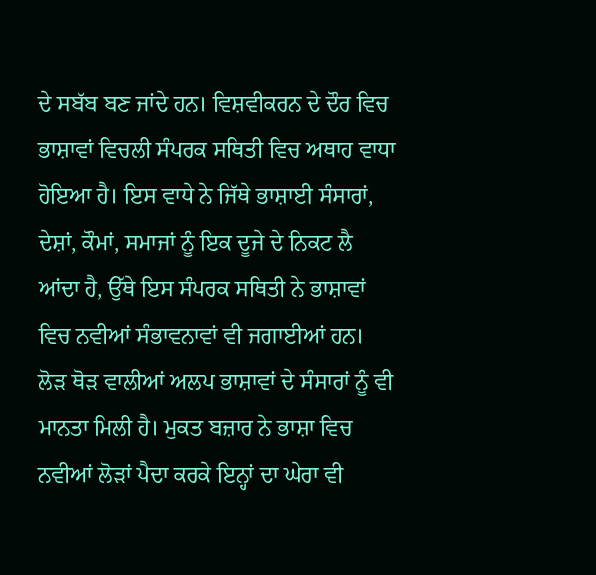ਦੇ ਸਬੱਬ ਬਣ ਜਾਂਦੇ ਹਨ। ਵਿਸ਼ਵੀਕਰਨ ਦੇ ਦੌਰ ਵਿਚ ਭਾਸ਼ਾਵਾਂ ਵਿਚਲੀ ਸੰਪਰਕ ਸਥਿਤੀ ਵਿਚ ਅਥਾਹ ਵਾਧਾ ਹੋਇਆ ਹੈ। ਇਸ ਵਾਧੇ ਨੇ ਜਿੱਥੇ ਭਾਸ਼ਾਈ ਸੰਸਾਰਾਂ, ਦੇਸ਼ਾਂ, ਕੌਮਾਂ, ਸਮਾਜਾਂ ਨੂੰ ਇਕ ਦੂਜੇ ਦੇ ਨਿਕਟ ਲੈ ਆਂਦਾ ਹੈ, ਉੱਥੇ ਇਸ ਸੰਪਰਕ ਸਥਿਤੀ ਨੇ ਭਾਸ਼ਾਵਾਂ ਵਿਚ ਨਵੀਆਂ ਸੰਭਾਵਨਾਵਾਂ ਵੀ ਜਗਾਈਆਂ ਹਨ। ਲੋੜ ਥੋੜ ਵਾਲੀਆਂ ਅਲਪ ਭਾਸ਼ਾਵਾਂ ਦੇ ਸੰਸਾਰਾਂ ਨੂੰ ਵੀ ਮਾਨਤਾ ਮਿਲੀ ਹੈ। ਮੁਕਤ ਬਜ਼ਾਰ ਨੇ ਭਾਸ਼ਾ ਵਿਚ ਨਵੀਆਂ ਲੋੜਾਂ ਪੈਦਾ ਕਰਕੇ ਇਨ੍ਹਾਂ ਦਾ ਘੇਰਾ ਵੀ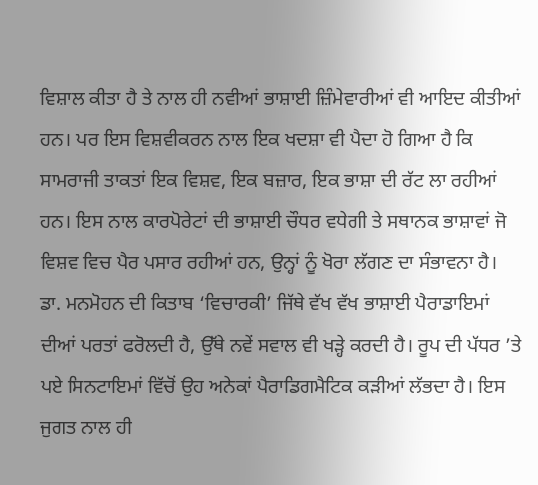ਵਿਸ਼ਾਲ ਕੀਤਾ ਹੈ ਤੇ ਨਾਲ ਹੀ ਨਵੀਆਂ ਭਾਸ਼ਾਈ ਜ਼ਿੰਮੇਵਾਰੀਆਂ ਵੀ ਆਇਦ ਕੀਤੀਆਂ ਹਨ। ਪਰ ਇਸ ਵਿਸ਼ਵੀਕਰਨ ਨਾਲ ਇਕ ਖਦਸ਼ਾ ਵੀ ਪੈਦਾ ਹੋ ਗਿਆ ਹੈ ਕਿ ਸਾਮਰਾਜੀ ਤਾਕਤਾਂ ਇਕ ਵਿਸ਼ਵ, ਇਕ ਬਜ਼ਾਰ, ਇਕ ਭਾਸ਼ਾ ਦੀ ਰੱਟ ਲਾ ਰਹੀਆਂ ਹਨ। ਇਸ ਨਾਲ ਕਾਰਪੋਰੇਟਾਂ ਦੀ ਭਾਸ਼ਾਈ ਚੌਧਰ ਵਧੇਗੀ ਤੇ ਸਥਾਨਕ ਭਾਸ਼ਾਵਾਂ ਜੋ ਵਿਸ਼ਵ ਵਿਚ ਪੈਰ ਪਸਾਰ ਰਹੀਆਂ ਹਨ, ਉਨ੍ਹਾਂ ਨੂੰ ਖੋਰਾ ਲੱਗਣ ਦਾ ਸੰਭਾਵਨਾ ਹੈ।
ਡਾ. ਮਨਮੋਹਨ ਦੀ ਕਿਤਾਬ ‘ਵਿਚਾਰਕੀ’ ਜਿੱਥੇ ਵੱਖ ਵੱਖ ਭਾਸ਼ਾਈ ਪੈਰਾਡਾਇਮਾਂ ਦੀਆਂ ਪਰਤਾਂ ਫਰੋਲਦੀ ਹੈ, ਉੱਥੇ ਨਵੇਂ ਸਵਾਲ ਵੀ ਖੜ੍ਹੇ ਕਰਦੀ ਹੈ। ਰੂਪ ਦੀ ਪੱਧਰ ’ਤੇ ਪਏ ਸਿਨਟਾਇਮਾਂ ਵਿੱਚੋਂ ਉਹ ਅਨੇਕਾਂ ਪੈਰਾਡਿਗਮੈਟਿਕ ਕੜੀਆਂ ਲੱਭਦਾ ਹੈ। ਇਸ ਜੁਗਤ ਨਾਲ ਹੀ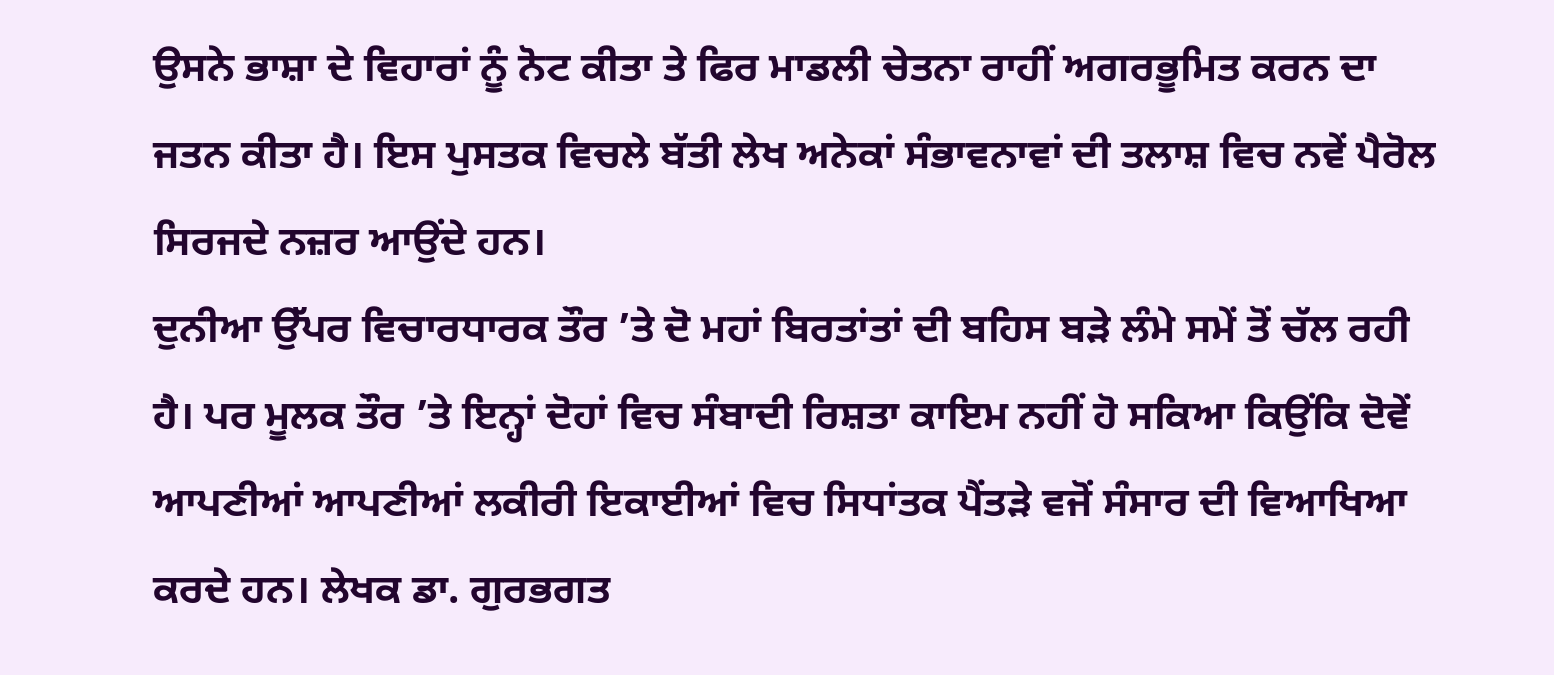ਉਸਨੇ ਭਾਸ਼ਾ ਦੇ ਵਿਹਾਰਾਂ ਨੂੰ ਨੋਟ ਕੀਤਾ ਤੇ ਫਿਰ ਮਾਡਲੀ ਚੇਤਨਾ ਰਾਹੀਂ ਅਗਰਭੂਮਿਤ ਕਰਨ ਦਾ ਜਤਨ ਕੀਤਾ ਹੈ। ਇਸ ਪੁਸਤਕ ਵਿਚਲੇ ਬੱਤੀ ਲੇਖ ਅਨੇਕਾਂ ਸੰਭਾਵਨਾਵਾਂ ਦੀ ਤਲਾਸ਼ ਵਿਚ ਨਵੇਂ ਪੈਰੋਲ ਸਿਰਜਦੇ ਨਜ਼ਰ ਆਉਂਦੇ ਹਨ।
ਦੁਨੀਆ ਉੱਪਰ ਵਿਚਾਰਧਾਰਕ ਤੌਰ ’ਤੇ ਦੋ ਮਹਾਂ ਬਿਰਤਾਂਤਾਂ ਦੀ ਬਹਿਸ ਬੜੇ ਲੰਮੇ ਸਮੇਂ ਤੋਂ ਚੱਲ ਰਹੀ ਹੈ। ਪਰ ਮੂਲਕ ਤੌਰ ’ਤੇ ਇਨ੍ਹਾਂ ਦੋਹਾਂ ਵਿਚ ਸੰਬਾਦੀ ਰਿਸ਼ਤਾ ਕਾਇਮ ਨਹੀਂ ਹੋ ਸਕਿਆ ਕਿਉਂਕਿ ਦੋਵੇਂ ਆਪਣੀਆਂ ਆਪਣੀਆਂ ਲਕੀਰੀ ਇਕਾਈਆਂ ਵਿਚ ਸਿਧਾਂਤਕ ਪੈਂਤੜੇ ਵਜੋਂ ਸੰਸਾਰ ਦੀ ਵਿਆਖਿਆ ਕਰਦੇ ਹਨ। ਲੇਖਕ ਡਾ. ਗੁਰਭਗਤ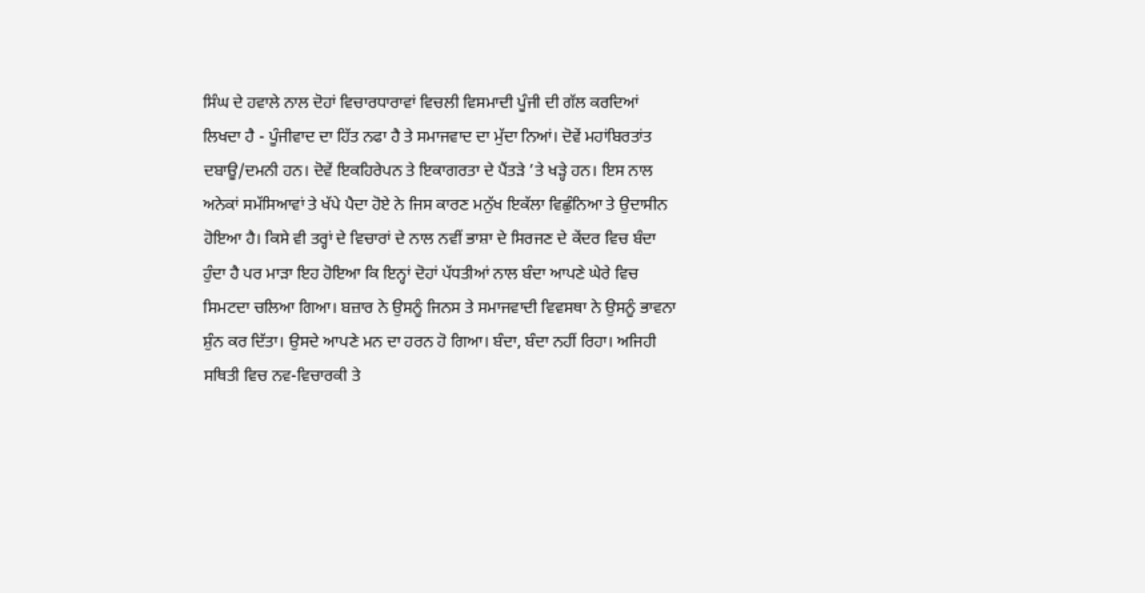ਸਿੰਘ ਦੇ ਹਵਾਲੇ ਨਾਲ ਦੋਹਾਂ ਵਿਚਾਰਧਾਰਾਵਾਂ ਵਿਚਲੀ ਵਿਸਮਾਦੀ ਪੂੰਜੀ ਦੀ ਗੱਲ ਕਰਦਿਆਂ ਲਿਖਦਾ ਹੈ - ਪੂੰਜੀਵਾਦ ਦਾ ਹਿੱਤ ਨਫਾ ਹੈ ਤੇ ਸਮਾਜਵਾਦ ਦਾ ਮੁੱਦਾ ਨਿਆਂ। ਦੋਵੇਂ ਮਹਾਂਬਿਰਤਾਂਤ ਦਬਾਊ/ਦਮਨੀ ਹਨ। ਦੋਵੇਂ ਇਕਹਿਰੇਪਨ ਤੇ ਇਕਾਗਰਤਾ ਦੇ ਪੈਂਤੜੇ ’ਤੇ ਖੜ੍ਹੇ ਹਨ। ਇਸ ਨਾਲ ਅਨੇਕਾਂ ਸਮੱਸਿਆਵਾਂ ਤੇ ਖੱਪੇ ਪੈਦਾ ਹੋਏ ਨੇ ਜਿਸ ਕਾਰਣ ਮਨੁੱਖ ਇਕੱਲਾ ਵਿਛੁੰਨਿਆ ਤੇ ਉਦਾਸੀਨ ਹੋਇਆ ਹੈ। ਕਿਸੇ ਵੀ ਤਰ੍ਹਾਂ ਦੇ ਵਿਚਾਰਾਂ ਦੇ ਨਾਲ ਨਵੀਂ ਭਾਸ਼ਾ ਦੇ ਸਿਰਜਣ ਦੇ ਕੇਂਦਰ ਵਿਚ ਬੰਦਾ ਹੁੰਦਾ ਹੈ ਪਰ ਮਾੜਾ ਇਹ ਹੋਇਆ ਕਿ ਇਨ੍ਹਾਂ ਦੋਹਾਂ ਪੱਧਤੀਆਂ ਨਾਲ ਬੰਦਾ ਆਪਣੇ ਘੇਰੇ ਵਿਚ ਸਿਮਟਦਾ ਚਲਿਆ ਗਿਆ। ਬਜ਼ਾਰ ਨੇ ਉਸਨੂੰ ਜਿਨਸ ਤੇ ਸਮਾਜਵਾਦੀ ਵਿਵਸਥਾ ਨੇ ਉਸਨੂੰ ਭਾਵਨਾ ਸ਼ੁੰਨ ਕਰ ਦਿੱਤਾ। ਉਸਦੇ ਆਪਣੇ ਮਨ ਦਾ ਹਰਨ ਹੋ ਗਿਆ। ਬੰਦਾ, ਬੰਦਾ ਨਹੀਂ ਰਿਹਾ। ਅਜਿਹੀ ਸਥਿਤੀ ਵਿਚ ਨਵ-ਵਿਚਾਰਕੀ ਤੇ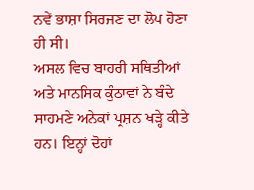ਨਵੇਂ ਭਾਸ਼ਾ ਸਿਰਜਣ ਦਾ ਲੋਪ ਹੋਣਾ ਹੀ ਸੀ।
ਅਸਲ ਵਿਚ ਬਾਹਰੀ ਸਥਿਤੀਆਂ ਅਤੇ ਮਾਨਸਿਕ ਕੁੰਠਾਵਾਂ ਨੇ ਬੰਦੇ ਸਾਹਮਣੇ ਅਨੇਕਾਂ ਪ੍ਰਸ਼ਨ ਖੜ੍ਹੇ ਕੀਤੇ ਹਨ। ਇਨ੍ਹਾਂ ਦੋਹਾਂ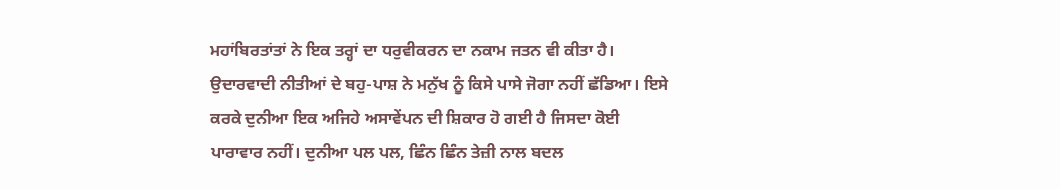ਮਹਾਂਬਿਰਤਾਂਤਾਂ ਨੇ ਇਕ ਤਰ੍ਹਾਂ ਦਾ ਧਰੁਵੀਕਰਨ ਦਾ ਨਕਾਮ ਜਤਨ ਵੀ ਕੀਤਾ ਹੈ। ਉਦਾਰਵਾਦੀ ਨੀਤੀਆਂ ਦੇ ਬਹੁ-ਪਾਸ਼ ਨੇ ਮਨੁੱਖ ਨੂੰ ਕਿਸੇ ਪਾਸੇ ਜੋਗਾ ਨਹੀਂ ਛੱਡਿਆ। ਇਸੇ ਕਰਕੇ ਦੁਨੀਆ ਇਕ ਅਜਿਹੇ ਅਸਾਵੇਂਪਨ ਦੀ ਸ਼ਿਕਾਰ ਹੋ ਗਈ ਹੈ ਜਿਸਦਾ ਕੋਈ ਪਾਰਾਵਾਰ ਨਹੀਂ। ਦੁਨੀਆ ਪਲ ਪਲ, ਛਿੰਨ ਛਿੰਨ ਤੇਜ਼ੀ ਨਾਲ ਬਦਲ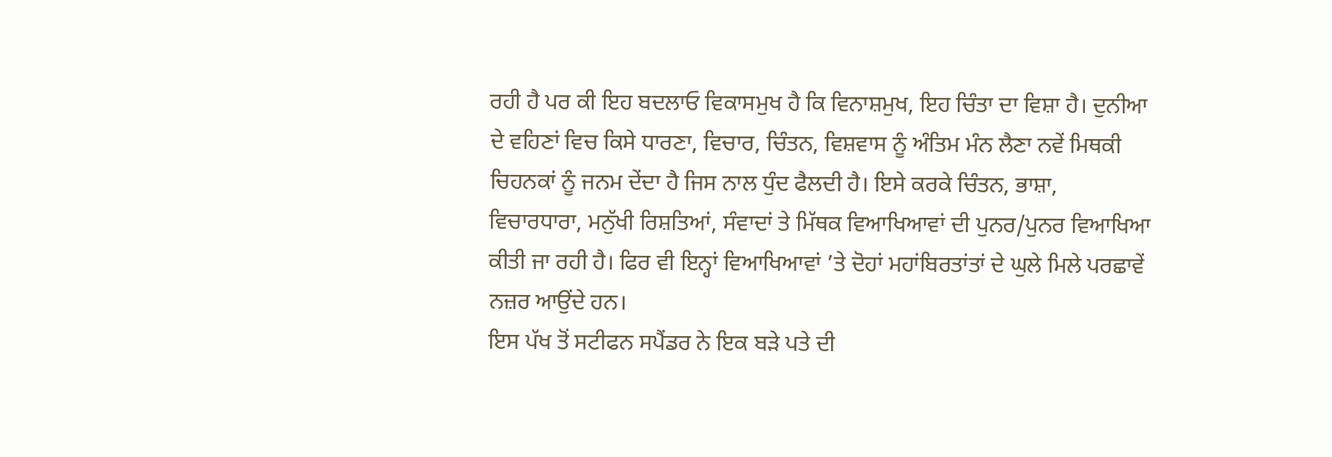ਰਹੀ ਹੈ ਪਰ ਕੀ ਇਹ ਬਦਲਾਓ ਵਿਕਾਸਮੁਖ ਹੈ ਕਿ ਵਿਨਾਸ਼ਮੁਖ, ਇਹ ਚਿੰਤਾ ਦਾ ਵਿਸ਼ਾ ਹੈ। ਦੁਨੀਆ ਦੇ ਵਹਿਣਾਂ ਵਿਚ ਕਿਸੇ ਧਾਰਣਾ, ਵਿਚਾਰ, ਚਿੰਤਨ, ਵਿਸ਼ਵਾਸ ਨੂੰ ਅੰਤਿਮ ਮੰਨ ਲੈਣਾ ਨਵੇਂ ਮਿਥਕੀ ਚਿਹਨਕਾਂ ਨੂੰ ਜਨਮ ਦੇਂਦਾ ਹੈ ਜਿਸ ਨਾਲ ਧੁੰਦ ਫੈਲਦੀ ਹੈ। ਇਸੇ ਕਰਕੇ ਚਿੰਤਨ, ਭਾਸ਼ਾ, ਵਿਚਾਰਧਾਰਾ, ਮਨੁੱਖੀ ਰਿਸ਼ਤਿਆਂ, ਸੰਵਾਦਾਂ ਤੇ ਮਿੱਥਕ ਵਿਆਖਿਆਵਾਂ ਦੀ ਪੁਨਰ/ਪੁਨਰ ਵਿਆਖਿਆ ਕੀਤੀ ਜਾ ਰਹੀ ਹੈ। ਫਿਰ ਵੀ ਇਨ੍ਹਾਂ ਵਿਆਖਿਆਵਾਂ ’ਤੇ ਦੋਹਾਂ ਮਹਾਂਬਿਰਤਾਂਤਾਂ ਦੇ ਘੁਲੇ ਮਿਲੇ ਪਰਛਾਵੇਂ ਨਜ਼ਰ ਆਉਂਦੇ ਹਨ।
ਇਸ ਪੱਖ ਤੋਂ ਸਟੀਫਨ ਸਪੈਂਡਰ ਨੇ ਇਕ ਬੜੇ ਪਤੇ ਦੀ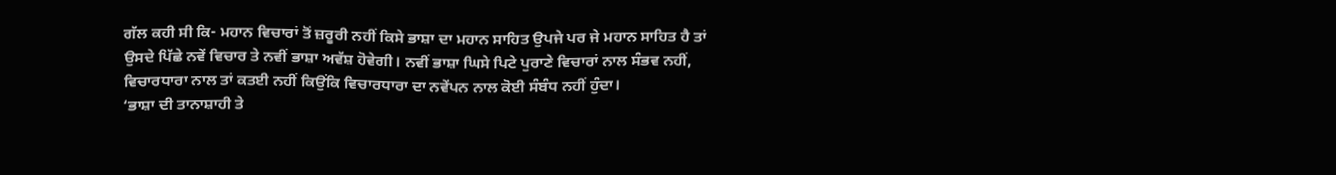ਗੱਲ ਕਹੀ ਸੀ ਕਿ- ਮਹਾਨ ਵਿਚਾਰਾਂ ਤੋਂ ਜ਼ਰੂਰੀ ਨਹੀਂ ਕਿਸੇ ਭਾਸ਼ਾ ਦਾ ਮਹਾਨ ਸਾਹਿਤ ਉਪਜੇ ਪਰ ਜੇ ਮਹਾਨ ਸਾਹਿਤ ਹੈ ਤਾਂ ਉਸਦੇ ਪਿੱਛੇ ਨਵੇਂ ਵਿਚਾਰ ਤੇ ਨਵੀਂ ਭਾਸ਼ਾ ਅਵੱਸ਼ ਹੋਵੇਗੀ। ਨਵੀਂ ਭਾਸ਼ਾ ਘਿਸੇ ਪਿਟੇ ਪੁਰਾਣੇ ਵਿਚਾਰਾਂ ਨਾਲ ਸੰਭਵ ਨਹੀਂ, ਵਿਚਾਰਧਾਰਾ ਨਾਲ ਤਾਂ ਕਤਈ ਨਹੀਂ ਕਿਉਂਕਿ ਵਿਚਾਰਧਾਰਾ ਦਾ ਨਵੇਂਪਨ ਨਾਲ ਕੋਈ ਸੰਬੰਧ ਨਹੀਂ ਹੁੰਦਾ।
‘ਭਾਸ਼ਾ ਦੀ ਤਾਨਾਸ਼ਾਹੀ ਤੇ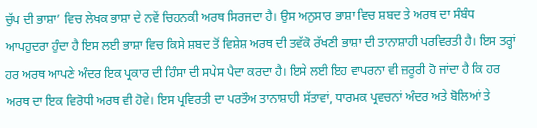ਚੁੱਪ ਦੀ ਭਾਸ਼ਾ’ ਵਿਚ ਲੇਖਕ ਭਾਸ਼ਾ ਦੇ ਨਵੇਂ ਚਿਹਨਕੀ ਅਰਥ ਸਿਰਜਦਾ ਹੈ। ਉਸ ਅਨੁਸਾਰ ਭਾਸ਼ਾ ਵਿਚ ਸ਼ਬਦ ਤੇ ਅਰਥ ਦਾ ਸੰਬੰਧ ਆਪਹੁਦਰਾ ਹੁੰਦਾ ਹੈ ਇਸ ਲਈ ਭਾਸ਼ਾ ਵਿਚ ਕਿਸੇ ਸ਼ਬਦ ਤੋਂ ਵਿਸ਼ੇਸ਼ ਅਰਥ ਦੀ ਤਵੱਕੋ ਰੱਖਣੀ ਭਾਸ਼ਾ ਦੀ ਤਾਨਾਸ਼ਾਹੀ ਪਰਵਿਰਤੀ ਹੈ। ਇਸ ਤਰ੍ਹਾਂ ਹਰ ਅਰਥ ਆਪਣੇ ਅੰਦਰ ਇਕ ਪ੍ਰਕਾਰ ਦੀ ਹਿੰਸਾ ਦੀ ਸਪੇਸ ਪੈਦਾ ਕਰਦਾ ਹੈ। ਇਸੇ ਲਈ ਇਹ ਵਾਪਰਨਾ ਵੀ ਜ਼ਰੂਰੀ ਹੋ ਜਾਂਦਾ ਹੈ ਕਿ ਹਰ ਅਰਥ ਦਾ ਇਕ ਵਿਰੋਧੀ ਅਰਥ ਵੀ ਹੋਵੇ। ਇਸ ਪ੍ਰਵਿਰਤੀ ਦਾ ਪਰਤੌਅ ਤਾਨਾਸ਼ਾਹੀ ਸੱਤਾਵਾਂ, ਧਾਰਮਕ ਪ੍ਰਵਚਨਾਂ ਅੰਦਰ ਅਤੇ ਬੋਲਿਆਂ ਤੇ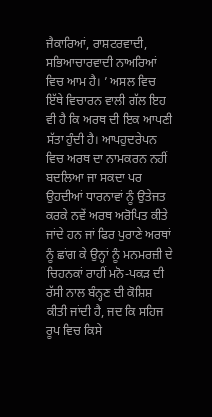ਜੈਕਾਰਿਆਂ, ਰਾਸ਼ਟਰਵਾਦੀ, ਸਭਿਆਚਾਰਵਾਦੀ ਨਾਅਰਿਆਂ ਵਿਚ ਆਮ ਹੈ। ’ ਅਸਲ ਵਿਚ ਇੱਥੇ ਵਿਚਾਰਨ ਵਾਲੀ ਗੱਲ ਇਹ ਵੀ ਹੈ ਕਿ ਅਰਥ ਦੀ ਇਕ ਆਪਣੀ ਸੱਤਾ ਹੁੰਦੀ ਹੈ। ਆਪਹੁਦਰੇਪਨ ਵਿਚ ਅਰਥ ਦਾ ਨਾਮਕਰਨ ਨਹੀਂ ਬਦਲਿਆ ਜਾ ਸਕਦਾ ਪਰ ਉਹਦੀਆਂ ਧਾਰਨਾਵਾਂ ਨੂੰ ਉਤੇਜਤ ਕਰਕੇ ਨਵੇਂ ਅਰਥ ਅਰੋਪਿਤ ਕੀਤੇ ਜਾਂਦੇ ਹਨ ਜਾਂ ਫਿਰ ਪੁਰਾਣੇ ਅਰਥਾਂ ਨੂੰ ਛਾਂਗ ਕੇ ਉਨ੍ਹਾਂ ਨੂੰ ਮਨਮਰਜ਼ੀ ਦੇ ਚਿਹਨਕਾਂ ਰਾਹੀਂ ਮਨੋ-ਪਕੜ ਦੀ ਰੱਸੀ ਨਾਲ ਬੰਨ੍ਹਣ ਦੀ ਕੋਸ਼ਿਸ਼ ਕੀਤੀ ਜਾਂਦੀ ਹੈ, ਜਦ ਕਿ ਸਹਿਜ ਰੂਪ ਵਿਚ ਕਿਸੇ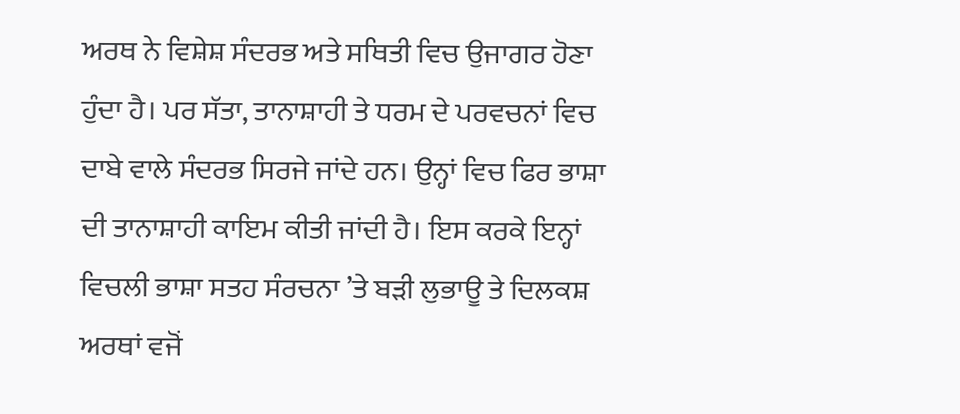ਅਰਥ ਨੇ ਵਿਸ਼ੇਸ਼ ਸੰਦਰਭ ਅਤੇ ਸਥਿਤੀ ਵਿਚ ਉਜਾਗਰ ਹੋਣਾ ਹੁੰਦਾ ਹੈ। ਪਰ ਸੱਤਾ, ਤਾਨਾਸ਼ਾਹੀ ਤੇ ਧਰਮ ਦੇ ਪਰਵਚਨਾਂ ਵਿਚ ਦਾਬੇ ਵਾਲੇ ਸੰਦਰਭ ਸਿਰਜੇ ਜਾਂਦੇ ਹਨ। ਉਨ੍ਹਾਂ ਵਿਚ ਫਿਰ ਭਾਸ਼ਾ ਦੀ ਤਾਨਾਸ਼ਾਹੀ ਕਾਇਮ ਕੀਤੀ ਜਾਂਦੀ ਹੈ। ਇਸ ਕਰਕੇ ਇਨ੍ਹਾਂ ਵਿਚਲੀ ਭਾਸ਼ਾ ਸਤਹ ਸੰਰਚਨਾ ’ਤੇ ਬੜੀ ਲੁਭਾਊ ਤੇ ਦਿਲਕਸ਼ ਅਰਥਾਂ ਵਜੋਂ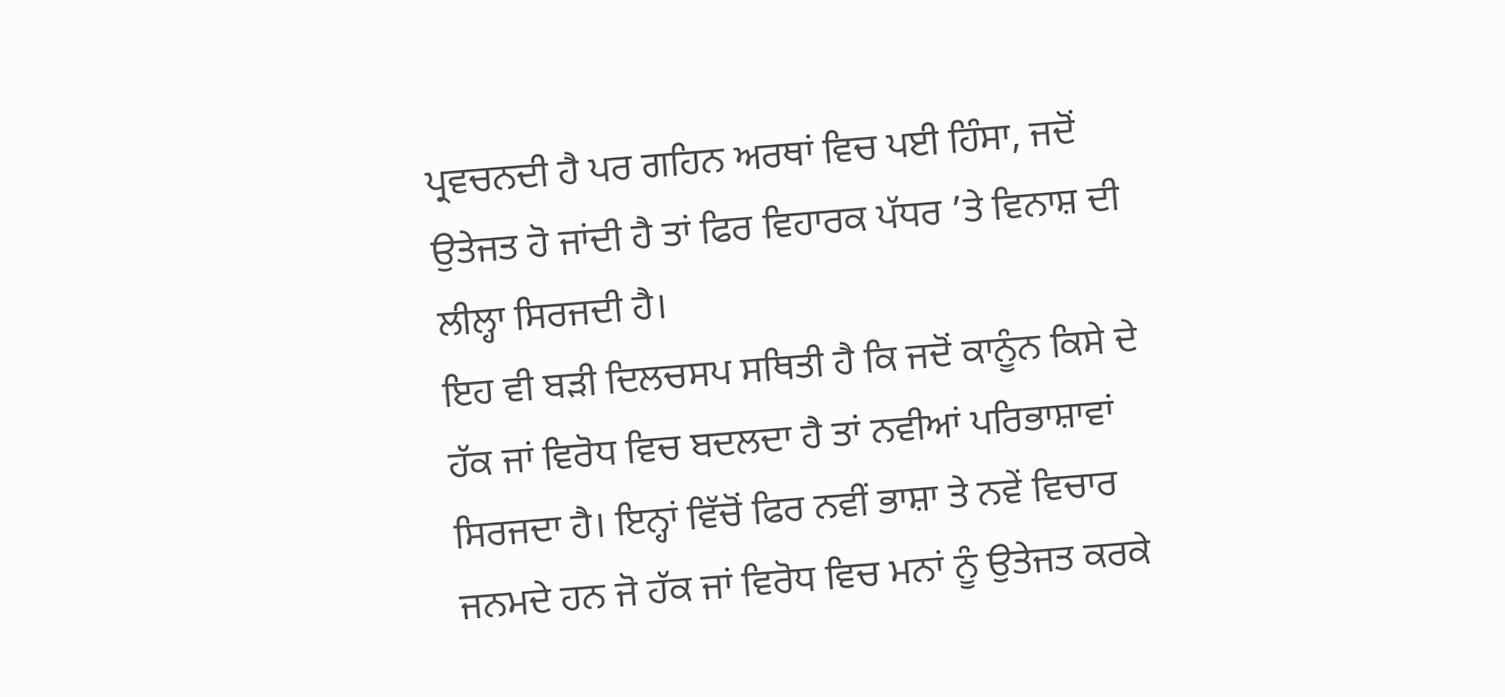ਪ੍ਰਵਚਨਦੀ ਹੈ ਪਰ ਗਹਿਨ ਅਰਥਾਂ ਵਿਚ ਪਈ ਹਿੰਸਾ, ਜਦੋਂ ਉਤੇਜਤ ਹੋ ਜਾਂਦੀ ਹੈ ਤਾਂ ਫਿਰ ਵਿਹਾਰਕ ਪੱਧਰ ’ਤੇ ਵਿਨਾਸ਼ ਦੀ ਲੀਲ੍ਹਾ ਸਿਰਜਦੀ ਹੈ।
ਇਹ ਵੀ ਬੜੀ ਦਿਲਚਸਪ ਸਥਿਤੀ ਹੈ ਕਿ ਜਦੋਂ ਕਾਨੂੰਨ ਕਿਸੇ ਦੇ ਹੱਕ ਜਾਂ ਵਿਰੋਧ ਵਿਚ ਬਦਲਦਾ ਹੈ ਤਾਂ ਨਵੀਆਂ ਪਰਿਭਾਸ਼ਾਵਾਂ ਸਿਰਜਦਾ ਹੈ। ਇਨ੍ਹਾਂ ਵਿੱਚੋਂ ਫਿਰ ਨਵੀਂ ਭਾਸ਼ਾ ਤੇ ਨਵੇਂ ਵਿਚਾਰ ਜਨਮਦੇ ਹਨ ਜੋ ਹੱਕ ਜਾਂ ਵਿਰੋਧ ਵਿਚ ਮਨਾਂ ਨੂੰ ਉਤੇਜਤ ਕਰਕੇ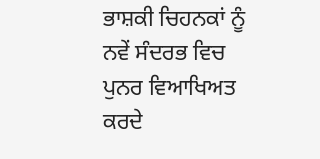ਭਾਸ਼ਕੀ ਚਿਹਨਕਾਂ ਨੂੰ ਨਵੇਂ ਸੰਦਰਭ ਵਿਚ ਪੁਨਰ ਵਿਆਖਿਅਤ ਕਰਦੇ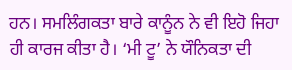ਹਨ। ਸਮਲਿੰਗਕਤਾ ਬਾਰੇ ਕਾਨੂੰਨ ਨੇ ਵੀ ਇਹੋ ਜਿਹਾ ਹੀ ਕਾਰਜ ਕੀਤਾ ਹੈ। ‘ਮੀ ਟੂ’ ਨੇ ਯੌਨਿਕਤਾ ਦੀ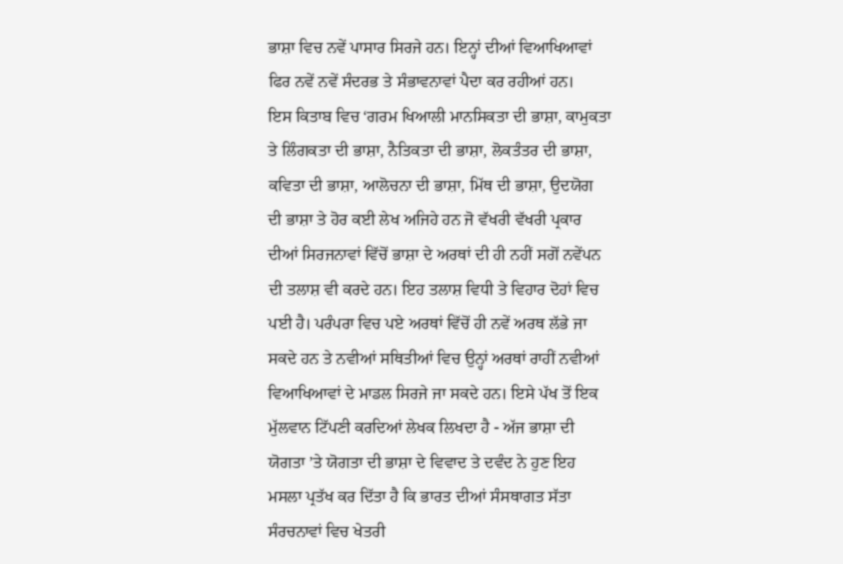ਭਾਸ਼ਾ ਵਿਚ ਨਵੇਂ ਪਾਸਾਰ ਸਿਰਜੇ ਹਨ। ਇਨ੍ਹਾਂ ਦੀਆਂ ਵਿਆਖਿਆਵਾਂ ਫਿਰ ਨਵੇਂ ਨਵੇਂ ਸੰਦਰਭ ਤੇ ਸੰਭਾਵਨਾਵਾਂ ਪੈਦਾ ਕਰ ਰਹੀਆਂ ਹਨ।
ਇਸ ਕਿਤਾਬ ਵਿਚ ‘ਗਰਮ ਖਿਆਲੀ ਮਾਨਸਿਕਤਾ ਦੀ ਭਾਸ਼ਾ, ਕਾਮੁਕਤਾ ਤੇ ਲਿੰਗਕਤਾ ਦੀ ਭਾਸ਼ਾ, ਨੈਤਿਕਤਾ ਦੀ ਭਾਸ਼ਾ, ਲੋਕਤੰਤਰ ਦੀ ਭਾਸ਼ਾ, ਕਵਿਤਾ ਦੀ ਭਾਸ਼ਾ, ਆਲੋਚਨਾ ਦੀ ਭਾਸ਼ਾ, ਮਿੱਥ ਦੀ ਭਾਸ਼ਾ, ਉਦਯੋਗ ਦੀ ਭਾਸ਼ਾ ਤੇ ਹੋਰ ਕਈ ਲੇਖ ਅਜਿਹੇ ਹਨ ਜੋ ਵੱਖਰੀ ਵੱਖਰੀ ਪ੍ਰਕਾਰ ਦੀਆਂ ਸਿਰਜਨਾਵਾਂ ਵਿੱਚੋਂ ਭਾਸ਼ਾ ਦੇ ਅਰਥਾਂ ਦੀ ਹੀ ਨਹੀਂ ਸਗੋਂ ਨਵੇਂਪਨ ਦੀ ਤਲਾਸ਼ ਵੀ ਕਰਦੇ ਹਨ। ਇਹ ਤਲਾਸ਼ ਵਿਧੀ ਤੇ ਵਿਹਾਰ ਦੋਹਾਂ ਵਿਚ ਪਈ ਹੈ। ਪਰੰਪਰਾ ਵਿਚ ਪਏ ਅਰਥਾਂ ਵਿੱਚੋਂ ਹੀ ਨਵੇਂ ਅਰਥ ਲੱਭੇ ਜਾ ਸਕਦੇ ਹਨ ਤੇ ਨਵੀਆਂ ਸਥਿਤੀਆਂ ਵਿਚ ਉਨ੍ਹਾਂ ਅਰਥਾਂ ਰਾਹੀਂ ਨਵੀਆਂ ਵਿਆਖਿਆਵਾਂ ਦੇ ਮਾਡਲ ਸਿਰਜੇ ਜਾ ਸਕਦੇ ਹਨ। ਇਸੇ ਪੱਖ ਤੋਂ ਇਕ ਮੁੱਲਵਾਨ ਟਿੱਪਣੀ ਕਰਦਿਆਂ ਲੇਖਕ ਲਿਖਦਾ ਹੈ - ਅੱਜ ਭਾਸ਼ਾ ਦੀ ਯੋਗਤਾ ’ਤੇ ਯੋਗਤਾ ਦੀ ਭਾਸ਼ਾ ਦੇ ਵਿਵਾਦ ਤੇ ਦਵੰਦ ਨੇ ਹੁਣ ਇਹ ਮਸਲਾ ਪ੍ਰਤੱਖ ਕਰ ਦਿੱਤਾ ਹੈ ਕਿ ਭਾਰਤ ਦੀਆਂ ਸੰਸਥਾਗਤ ਸੱਤਾ ਸੰਰਚਨਾਵਾਂ ਵਿਚ ਖੇਤਰੀ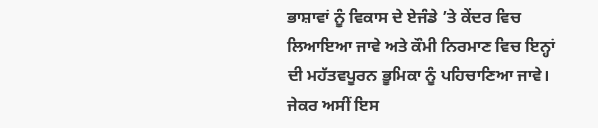ਭਾਸ਼ਾਵਾਂ ਨੂੰ ਵਿਕਾਸ ਦੇ ਏਜੰਡੇ ’ਤੇ ਕੇਂਦਰ ਵਿਚ ਲਿਆਇਆ ਜਾਵੇ ਅਤੇ ਕੌਮੀ ਨਿਰਮਾਣ ਵਿਚ ਇਨ੍ਹਾਂ ਦੀ ਮਹੱਤਵਪੂਰਨ ਭੂਮਿਕਾ ਨੂੰ ਪਹਿਚਾਣਿਆ ਜਾਵੇ। ਜੇਕਰ ਅਸੀਂ ਇਸ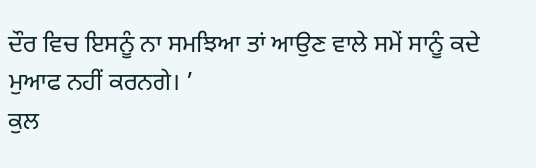ਦੌਰ ਵਿਚ ਇਸਨੂੰ ਨਾ ਸਮਝਿਆ ਤਾਂ ਆਉਣ ਵਾਲੇ ਸਮੇਂ ਸਾਨੂੰ ਕਦੇ ਮੁਆਫ ਨਹੀਂ ਕਰਨਗੇ। ’
ਕੁਲ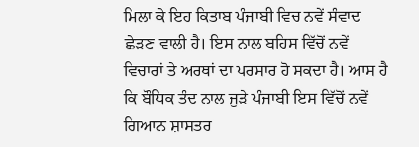ਮਿਲਾ ਕੇ ਇਹ ਕਿਤਾਬ ਪੰਜਾਬੀ ਵਿਚ ਨਵੇਂ ਸੰਵਾਦ ਛੇੜਣ ਵਾਲੀ ਹੈ। ਇਸ ਨਾਲ ਬਹਿਸ ਵਿੱਚੋਂ ਨਵੇਂ ਵਿਚਾਰਾਂ ਤੇ ਅਰਥਾਂ ਦਾ ਪਰਸਾਰ ਹੋ ਸਕਦਾ ਹੈ। ਆਸ ਹੈ ਕਿ ਬੌਧਿਕ ਤੰਦ ਨਾਲ ਜੁੜੇ ਪੰਜਾਬੀ ਇਸ ਵਿੱਚੋਂ ਨਵੇਂ ਗਿਆਨ ਸ਼ਾਸਤਰ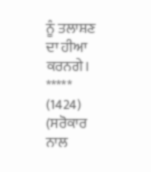ਨੂੰ ਤਲਾਸ਼ਣ ਦਾ ਹੀਆ ਕਰਨਗੇ।
*****
(1424)
(ਸਰੋਕਾਰ ਨਾਲ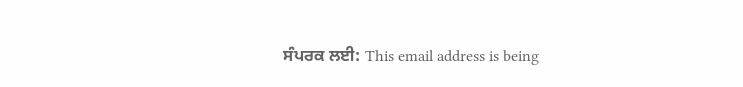ਸੰਪਰਕ ਲਈ: This email address is being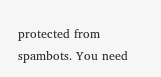protected from spambots. You need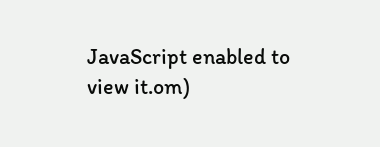JavaScript enabled to view it.om)